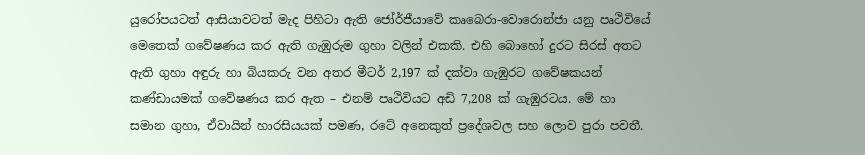යුරෝපයටත් ආසියාවටත් මැද පිහිටා ඇති ජෝර්ජීයාවේ කෘබෙරා-වොරොන්ජා යනු පෘථිවියේ මෙතෙක් ගවේෂණය කර ඇති ගැඹුරුම ගුහා වලින් එකකි. එහි බොහෝ දුරට සිරස් අතට ඇති ගුහා අඳුරු හා බියකරු වන අතර මීටර් 2,197 ක් දක්වා ගැඹුරට ගවේෂකයන් කණ්ඩායමක් ගවේෂණය කර ඇත – එනම් පෘථිවියට අඩි 7,208 ක් ගැඹුරටය. මේ හා සමාන ගුහා, ඒවායින් හාරසියයක් පමණ, රටේ අනෙකුත් ප්‍රදේශවල සහ ලොව පුරා පවතී.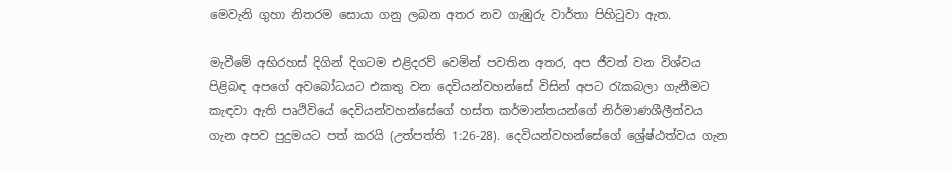මෙවැනි ගුහා නිතරම සොයා ගනු ලබන අතර නව ගැඹුරු වාර්තා පිහිටුවා ඇත.

මැවීමේ අභිරහස් දිගින් දිගටම එළිදරව් වෙමින් පවතින අතර, අප ජීවත් වන විශ්වය පිළිබඳ අපගේ අවබෝධයට එකතු වන දෙවියන්වහන්සේ විසින් අපට රැකබලා ගැනීමට කැඳවා ඇති පෘථිවියේ දෙවියන්වහන්සේගේ හස්ත කර්මාන්තයන්ගේ නිර්මාණශීලීත්වය ගැන අපව පුදුමයට පත් කරයි (උත්පත්ති 1:26-28). දෙවියන්වහන්සේගේ ශ්‍රේෂ්ඨත්වය ගැන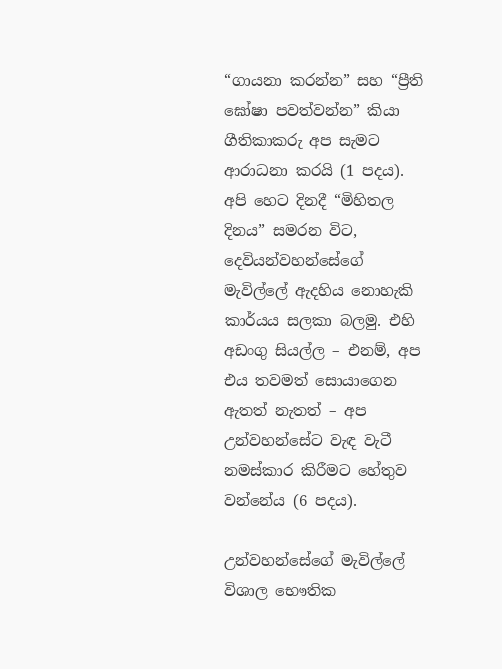“ගායනා කරන්න” සහ “ප්‍රීති ඝෝෂා පවත්වන්න” කියා ගීතිකාකරු අප සැමට ආරාධනා කරයි (1 පදය). අපි හෙට දිනදී “මිහිතල දිනය” සමරන විට, දෙවියන්වහන්සේගේ මැවිල්ලේ ඇදහිය නොහැකි කාර්යය සලකා බලමු. එහි අඩංගු සියල්ල – එනම්, අප එය තවමත් සොයාගෙන ඇතත් නැතත් – අප උන්වහන්සේට වැඳ වැටී නමස්කාර කිරීමට හේතුව වන්නේය (6 පදය).

උන්වහන්සේගේ මැවිල්ලේ විශාල භෞතික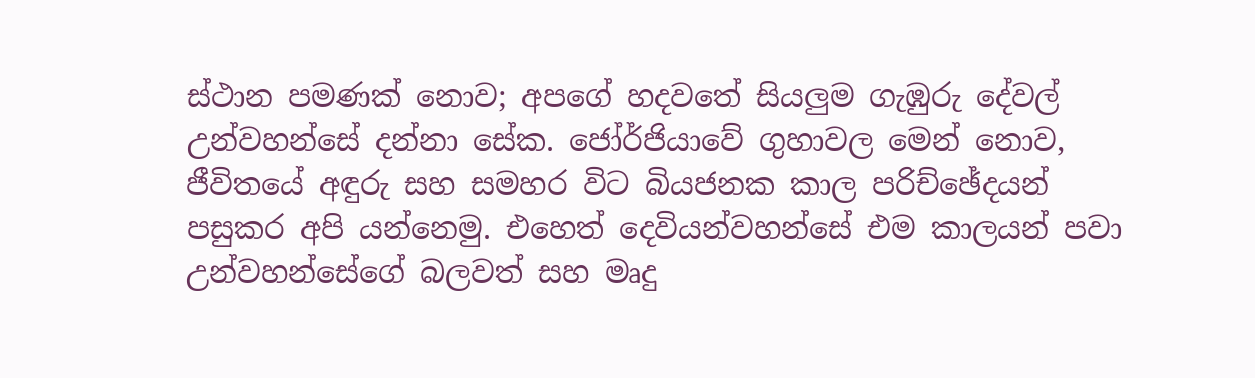ස්ථාන පමණක් නොව; අපගේ හදවතේ සියලුම ගැඹුරු දේවල් උන්වහන්සේ දන්නා සේක. ජෝර්ජියාවේ ගුහාවල මෙන් නොව, ජීවිතයේ අඳුරු සහ සමහර විට බියජනක කාල පරිච්ඡේදයන් පසුකර අපි යන්නෙමු. එහෙත් දෙවියන්වහන්සේ එම කාලයන් පවා උන්වහන්සේගේ බලවත් සහ මෘදු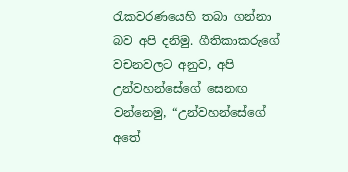රැකවරණයෙහි තබා ගන්නා බව අපි දනිමු. ගීතිකාකරුගේ වචනවලට අනුව, අපි උන්වහන්සේගේ සෙනඟ වන්නෙමු, “උන්වහන්සේගේ අතේ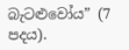බැටළුවෝය” (7 පදය).